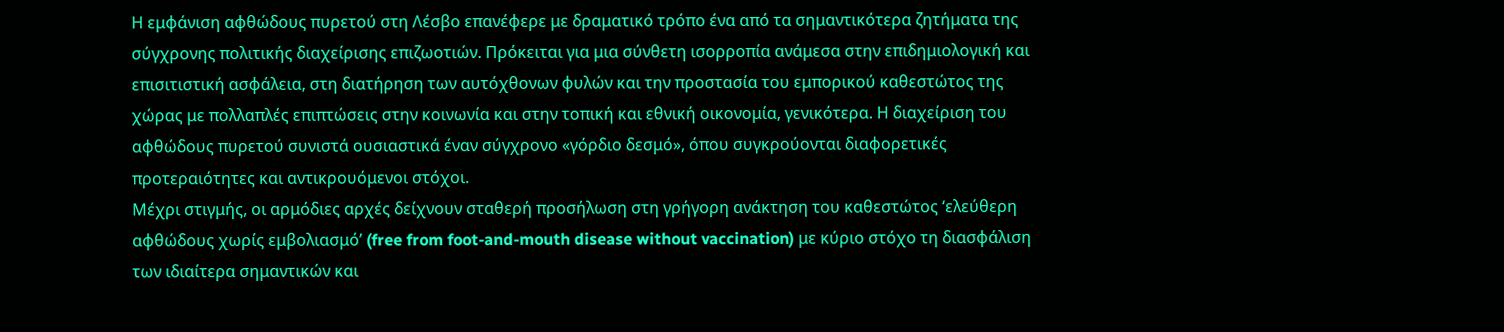Η εμφάνιση αφθώδους πυρετού στη Λέσβο επανέφερε με δραματικό τρόπο ένα από τα σημαντικότερα ζητήματα της σύγχρονης πολιτικής διαχείρισης επιζωοτιών. Πρόκειται για μια σύνθετη ισορροπία ανάμεσα στην επιδημιολογική και επισιτιστική ασφάλεια, στη διατήρηση των αυτόχθονων φυλών και την προστασία του εμπορικού καθεστώτος της χώρας με πολλαπλές επιπτώσεις στην κοινωνία και στην τοπική και εθνική οικονομία, γενικότερα. Η διαχείριση του αφθώδους πυρετού συνιστά ουσιαστικά έναν σύγχρονο «γόρδιο δεσμό», όπου συγκρούονται διαφορετικές προτεραιότητες και αντικρουόμενοι στόχοι.
Μέχρι στιγμής, οι αρμόδιες αρχές δείχνουν σταθερή προσήλωση στη γρήγορη ανάκτηση του καθεστώτος ‘ελεύθερη αφθώδους χωρίς εμβολιασμό’ (free from foot-and-mouth disease without vaccination) με κύριο στόχο τη διασφάλιση των ιδιαίτερα σημαντικών και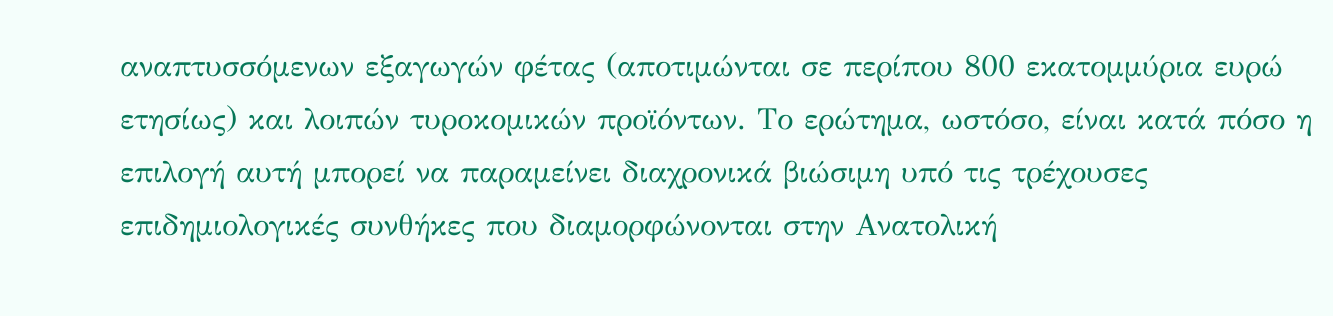αναπτυσσόμενων εξαγωγών φέτας (αποτιμώνται σε περίπου 800 εκατομμύρια ευρώ ετησίως) και λοιπών τυροκομικών προϊόντων. Το ερώτημα, ωστόσο, είναι κατά πόσο η επιλογή αυτή μπορεί να παραμείνει διαχρονικά βιώσιμη υπό τις τρέχουσες επιδημιολογικές συνθήκες που διαμορφώνονται στην Ανατολική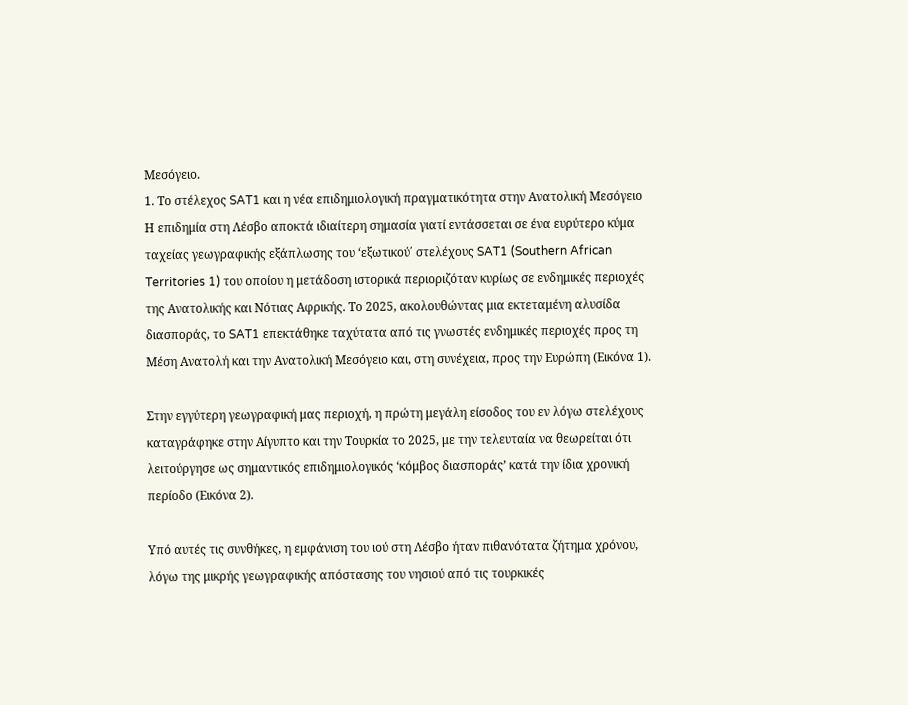Μεσόγειο.
1. Το στέλεχος SAT1 και η νέα επιδημιολογική πραγματικότητα στην Ανατολική Μεσόγειο
Η επιδημία στη Λέσβο αποκτά ιδιαίτερη σημασία γιατί εντάσσεται σε ένα ευρύτερο κύμα ταχείας γεωγραφικής εξάπλωσης του ‘εξωτικού΄ στελέχους SAT1 (Southern African Territories 1) του οποίου η μετάδοση ιστορικά περιοριζόταν κυρίως σε ενδημικές περιοχές της Ανατολικής και Νότιας Αφρικής. Το 2025, ακολουθώντας μια εκτεταμένη αλυσίδα διασποράς, το SAT1 επεκτάθηκε ταχύτατα από τις γνωστές ενδημικές περιοχές προς τη Μέση Ανατολή και την Ανατολική Μεσόγειο και, στη συνέχεια, προς την Ευρώπη (Εικόνα 1).

Στην εγγύτερη γεωγραφική μας περιοχή, η πρώτη μεγάλη είσοδος του εν λόγω στελέχους καταγράφηκε στην Αίγυπτο και την Τουρκία το 2025, με την τελευταία να θεωρείται ότι λειτούργησε ως σημαντικός επιδημιολογικός ‘κόμβος διασποράς’ κατά την ίδια χρονική περίοδο (Εικόνα 2).

Υπό αυτές τις συνθήκες, η εμφάνιση του ιού στη Λέσβο ήταν πιθανότατα ζήτημα χρόνου, λόγω της μικρής γεωγραφικής απόστασης του νησιού από τις τουρκικές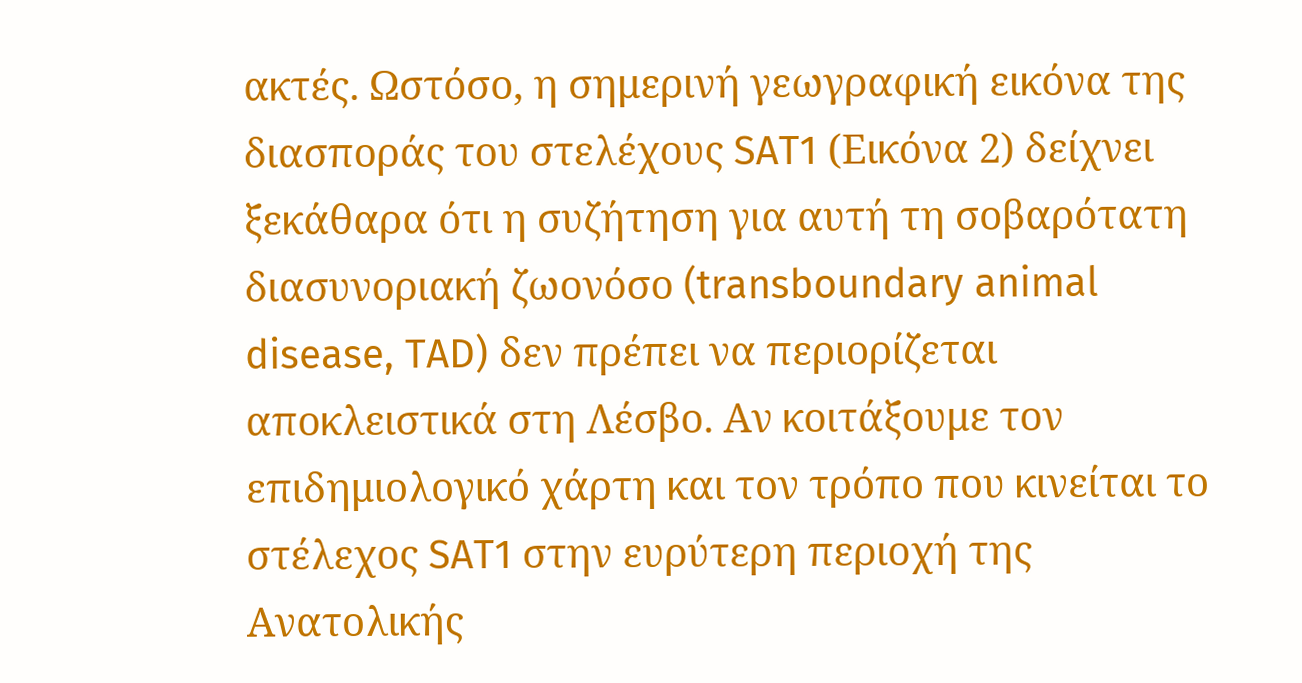ακτές. Ωστόσο, η σημερινή γεωγραφική εικόνα της διασποράς του στελέχους SAT1 (Εικόνα 2) δείχνει ξεκάθαρα ότι η συζήτηση για αυτή τη σοβαρότατη διασυνοριακή ζωονόσο (transboundary animal disease, TAD) δεν πρέπει να περιορίζεται αποκλειστικά στη Λέσβο. Αν κοιτάξουμε τον επιδημιολογικό χάρτη και τον τρόπο που κινείται το στέλεχος SAT1 στην ευρύτερη περιοχή της Ανατολικής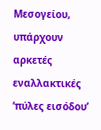Μεσογείου, υπάρχουν αρκετές εναλλακτικές ‘πύλες εισόδου’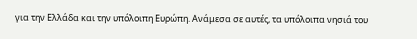για την Ελλάδα και την υπόλοιπη Ευρώπη. Ανάμεσα σε αυτές, τα υπόλοιπα νησιά του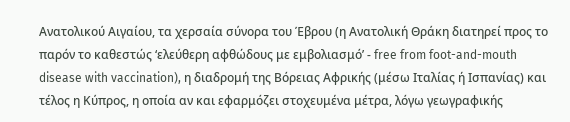Ανατολικού Αιγαίου, τα χερσαία σύνορα του Έβρου (η Ανατολική Θράκη διατηρεί προς το παρόν το καθεστώς ‘ελεύθερη αφθώδους με εμβολιασμό’ - free from foot-and-mouth disease with vaccination), η διαδρομή της Βόρειας Αφρικής (μέσω Ιταλίας ή Ισπανίας) και τέλος η Κύπρος, η οποία αν και εφαρμόζει στοχευμένα μέτρα, λόγω γεωγραφικής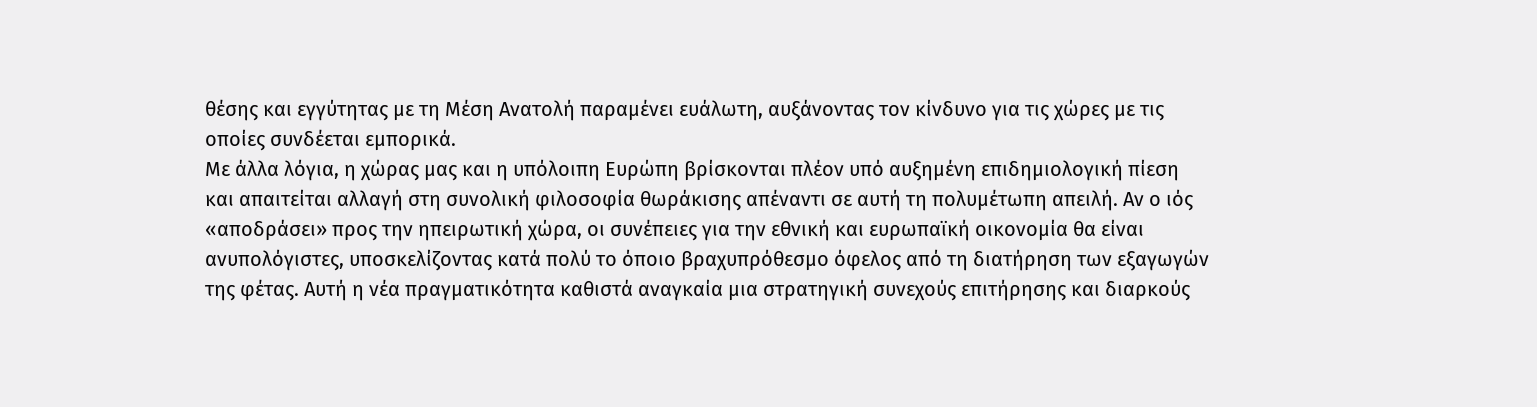θέσης και εγγύτητας με τη Μέση Ανατολή παραμένει ευάλωτη, αυξάνοντας τον κίνδυνο για τις χώρες με τις οποίες συνδέεται εμπορικά.
Με άλλα λόγια, η χώρας μας και η υπόλοιπη Ευρώπη βρίσκονται πλέον υπό αυξημένη επιδημιολογική πίεση και απαιτείται αλλαγή στη συνολική φιλοσοφία θωράκισης απέναντι σε αυτή τη πολυμέτωπη απειλή. Αν ο ιός «αποδράσει» προς την ηπειρωτική χώρα, οι συνέπειες για την εθνική και ευρωπαϊκή οικονομία θα είναι ανυπολόγιστες, υποσκελίζοντας κατά πολύ το όποιο βραχυπρόθεσμο όφελος από τη διατήρηση των εξαγωγών της φέτας. Αυτή η νέα πραγματικότητα καθιστά αναγκαία μια στρατηγική συνεχούς επιτήρησης και διαρκούς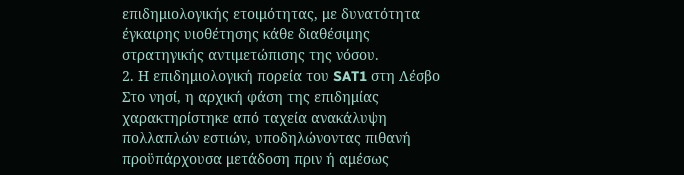επιδημιολογικής ετοιμότητας, με δυνατότητα έγκαιρης υιοθέτησης κάθε διαθέσιμης στρατηγικής αντιμετώπισης της νόσου.
2. Η επιδημιολογική πορεία του SAT1 στη Λέσβο
Στο νησί, η αρχική φάση της επιδημίας χαρακτηρίστηκε από ταχεία ανακάλυψη πολλαπλών εστιών, υποδηλώνοντας πιθανή προϋπάρχουσα μετάδοση πριν ή αμέσως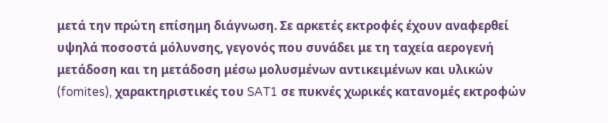μετά την πρώτη επίσημη διάγνωση. Σε αρκετές εκτροφές έχουν αναφερθεί υψηλά ποσοστά μόλυνσης, γεγονός που συνάδει με τη ταχεία αερογενή μετάδοση και τη μετάδοση μέσω μολυσμένων αντικειμένων και υλικών (fomites), χαρακτηριστικές του SAT1 σε πυκνές χωρικές κατανομές εκτροφών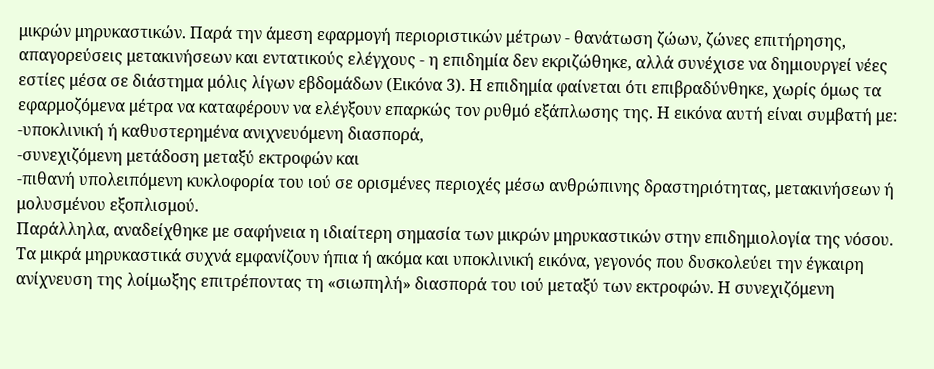μικρών μηρυκαστικών. Παρά την άμεση εφαρμογή περιοριστικών μέτρων - θανάτωση ζώων, ζώνες επιτήρησης, απαγορεύσεις μετακινήσεων και εντατικούς ελέγχους - η επιδημία δεν εκριζώθηκε, αλλά συνέχισε να δημιουργεί νέες εστίες μέσα σε διάστημα μόλις λίγων εβδομάδων (Εικόνα 3). Η επιδημία φαίνεται ότι επιβραδύνθηκε, χωρίς όμως τα εφαρμοζόμενα μέτρα να καταφέρουν να ελέγξουν επαρκώς τον ρυθμό εξάπλωσης της. Η εικόνα αυτή είναι συμβατή με:
-υποκλινική ή καθυστερημένα ανιχνευόμενη διασπορά,
-συνεχιζόμενη μετάδοση μεταξύ εκτροφών και
-πιθανή υπολειπόμενη κυκλοφορία του ιού σε ορισμένες περιοχές μέσω ανθρώπινης δραστηριότητας, μετακινήσεων ή μολυσμένου εξοπλισμού.
Παράλληλα, αναδείχθηκε με σαφήνεια η ιδιαίτερη σημασία των μικρών μηρυκαστικών στην επιδημιολογία της νόσου. Τα μικρά μηρυκαστικά συχνά εμφανίζουν ήπια ή ακόμα και υποκλινική εικόνα, γεγονός που δυσκολεύει την έγκαιρη ανίχνευση της λοίμωξης επιτρέποντας τη «σιωπηλή» διασπορά του ιού μεταξύ των εκτροφών. Η συνεχιζόμενη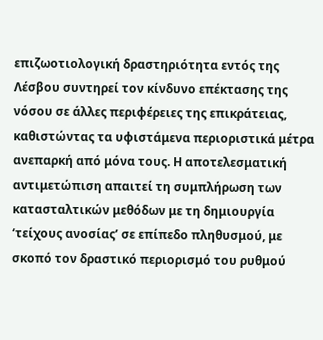επιζωοτιολογική δραστηριότητα εντός της Λέσβου συντηρεί τον κίνδυνο επέκτασης της νόσου σε άλλες περιφέρειες της επικράτειας, καθιστώντας τα υφιστάμενα περιοριστικά μέτρα ανεπαρκή από μόνα τους. Η αποτελεσματική αντιμετώπιση απαιτεί τη συμπλήρωση των κατασταλτικών μεθόδων με τη δημιουργία ‘τείχους ανοσίας’ σε επίπεδο πληθυσμού, με σκοπό τον δραστικό περιορισμό του ρυθμού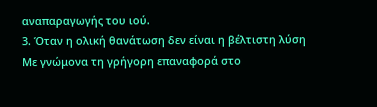αναπαραγωγής του ιού.
3. Όταν η ολική θανάτωση δεν είναι η βέλτιστη λύση
Με γνώμονα τη γρήγορη επαναφορά στο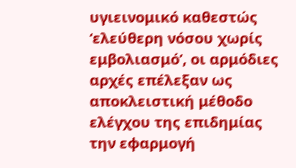υγιεινομικό καθεστώς ‘ελεύθερη νόσου χωρίς εμβολιασμό’, οι αρμόδιες αρχές επέλεξαν ως αποκλειστική μέθοδο ελέγχου της επιδημίας την εφαρμογή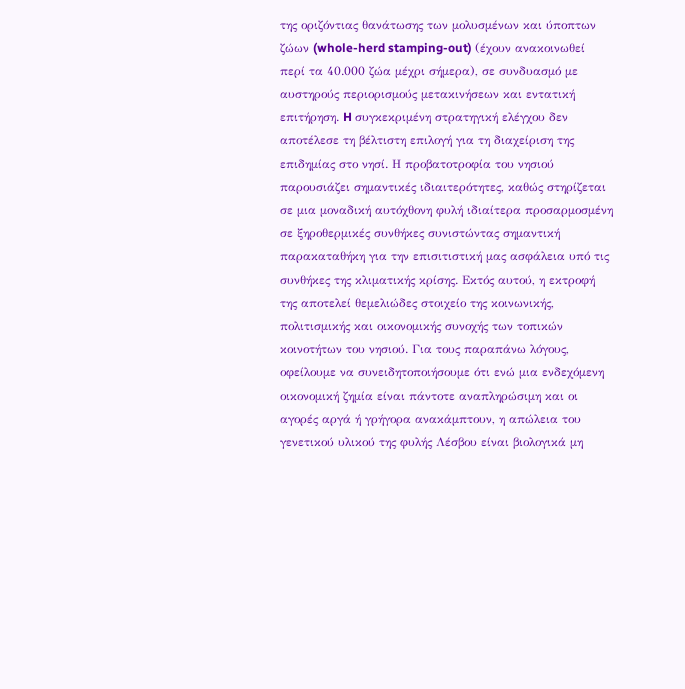της οριζόντιας θανάτωσης των μολυσμένων και ύποπτων ζώων (whole-herd stamping-out) (έχουν ανακοινωθεί περί τα 40.000 ζώα μέχρι σήμερα), σε συνδυασμό με αυστηρούς περιορισμούς μετακινήσεων και εντατική επιτήρηση. H συγκεκριμένη στρατηγική ελέγχου δεν αποτέλεσε τη βέλτιστη επιλογή για τη διαχείριση της επιδημίας στο νησί. Η προβατοτροφία του νησιού παρουσιάζει σημαντικές ιδιαιτερότητες, καθώς στηρίζεται σε μια μοναδική αυτόχθονη φυλή ιδιαίτερα προσαρμοσμένη σε ξηροθερμικές συνθήκες συνιστώντας σημαντική παρακαταθήκη για την επισιτιστική μας ασφάλεια υπό τις συνθήκες της κλιματικής κρίσης. Εκτός αυτού, η εκτροφή της αποτελεί θεμελιώδες στοιχείο της κοινωνικής, πολιτισμικής και οικονομικής συνοχής των τοπικών κοινοτήτων του νησιού. Για τους παραπάνω λόγους, οφείλουμε να συνειδητοποιήσουμε ότι ενώ μια ενδεχόμενη οικονομική ζημία είναι πάντοτε αναπληρώσιμη και οι αγορές αργά ή γρήγορα ανακάμπτουν, η απώλεια του γενετικού υλικού της φυλής Λέσβου είναι βιολογικά μη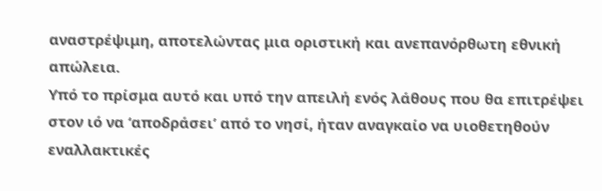αναστρέψιμη, αποτελώντας μια οριστική και ανεπανόρθωτη εθνική απώλεια.
Υπό το πρίσμα αυτό και υπό την απειλή ενός λάθους που θα επιτρέψει στον ιό να ‘αποδράσει’ από το νησί, ήταν αναγκαίο να υιοθετηθούν εναλλακτικές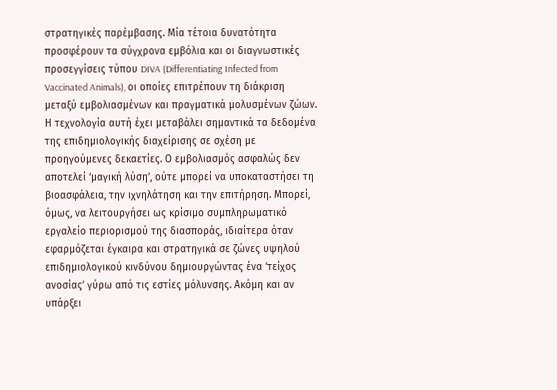στρατηγικές παρέμβασης. Μία τέτοια δυνατότητα προσφέρουν τα σύγχρονα εμβόλια και οι διαγνωστικές προσεγγίσεις τύπου DIVA (Differentiating Infected from Vaccinated Animals), οι οποίες επιτρέπουν τη διάκριση μεταξύ εμβολιασμένων και πραγματικά μολυσμένων ζώων. Η τεχνολογία αυτή έχει μεταβάλει σημαντικά τα δεδομένα της επιδημιολογικής διαχείρισης σε σχέση με προηγούμενες δεκαετίες. Ο εμβολιασμός ασφαλώς δεν αποτελεί ‘μαγική λύση’, ούτε μπορεί να υποκαταστήσει τη βιοασφάλεια, την ιχνηλάτηση και την επιτήρηση. Μπορεί, όμως, να λειτουργήσει ως κρίσιμο συμπληρωματικό εργαλείο περιορισμού της διασποράς, ιδιαίτερα όταν εφαρμόζεται έγκαιρα και στρατηγικά σε ζώνες υψηλού επιδημιολογικού κινδύνου δημιουργώντας ένα ‘τείχος ανοσίας’ γύρω από τις εστίες μόλυνσης. Ακόμη και αν υπάρξει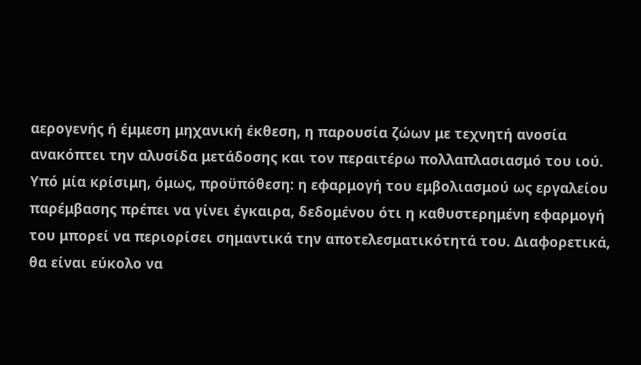αερογενής ή έμμεση μηχανική έκθεση, η παρουσία ζώων με τεχνητή ανοσία ανακόπτει την αλυσίδα μετάδοσης και τον περαιτέρω πολλαπλασιασμό του ιού. Υπό μία κρίσιμη, όμως, προϋπόθεση: η εφαρμογή του εμβολιασμού ως εργαλείου παρέμβασης πρέπει να γίνει έγκαιρα, δεδομένου ότι η καθυστερημένη εφαρμογή του μπορεί να περιορίσει σημαντικά την αποτελεσματικότητά του. Διαφορετικά, θα είναι εύκολο να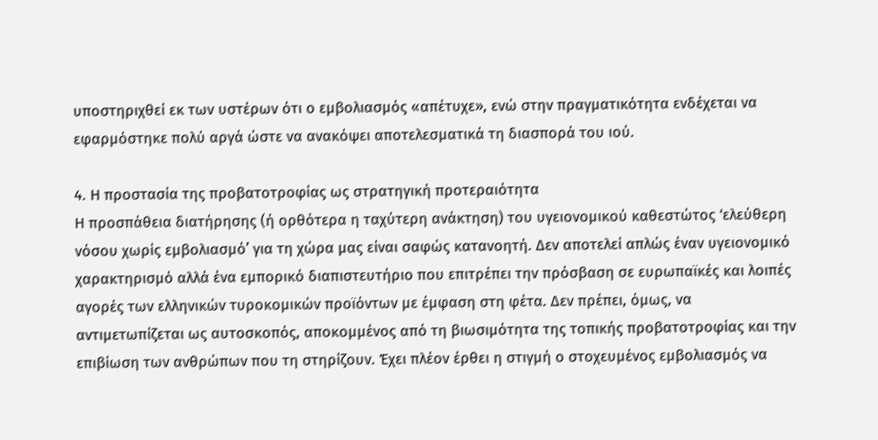υποστηριχθεί εκ των υστέρων ότι ο εμβολιασμός «απέτυχε», ενώ στην πραγματικότητα ενδέχεται να εφαρμόστηκε πολύ αργά ώστε να ανακόψει αποτελεσματικά τη διασπορά του ιού.

4. Η προστασία της προβατοτροφίας ως στρατηγική προτεραιότητα
Η προσπάθεια διατήρησης (ή ορθότερα η ταχύτερη ανάκτηση) του υγειονομικού καθεστώτος ‘ελεύθερη νόσου χωρίς εμβολιασμό’ για τη χώρα μας είναι σαφώς κατανοητή. Δεν αποτελεί απλώς έναν υγειονομικό χαρακτηρισμό αλλά ένα εμπορικό διαπιστευτήριο που επιτρέπει την πρόσβαση σε ευρωπαϊκές και λοιπές αγορές των ελληνικών τυροκομικών προϊόντων με έμφαση στη φέτα. Δεν πρέπει, όμως, να αντιμετωπίζεται ως αυτοσκοπός, αποκομμένος από τη βιωσιμότητα της τοπικής προβατοτροφίας και την επιβίωση των ανθρώπων που τη στηρίζουν. Έχει πλέον έρθει η στιγμή ο στοχευμένος εμβολιασμός να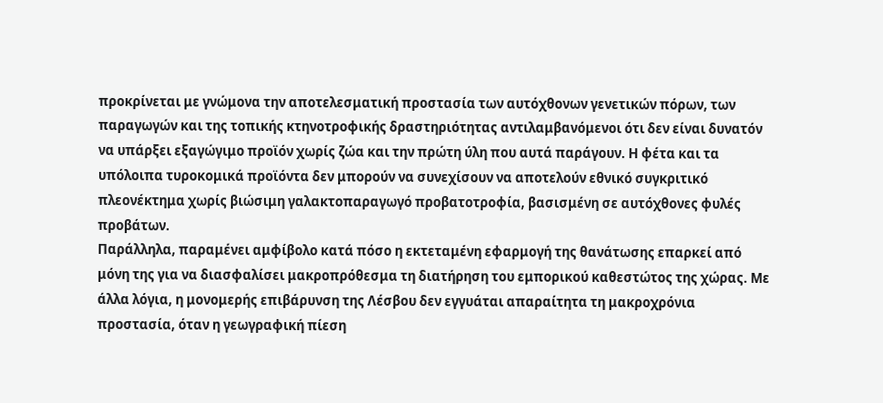προκρίνεται με γνώμονα την αποτελεσματική προστασία των αυτόχθονων γενετικών πόρων, των παραγωγών και της τοπικής κτηνοτροφικής δραστηριότητας αντιλαμβανόμενοι ότι δεν είναι δυνατόν να υπάρξει εξαγώγιμο προϊόν χωρίς ζώα και την πρώτη ύλη που αυτά παράγουν. Η φέτα και τα υπόλοιπα τυροκομικά προϊόντα δεν μπορούν να συνεχίσουν να αποτελούν εθνικό συγκριτικό πλεονέκτημα χωρίς βιώσιμη γαλακτοπαραγωγό προβατοτροφία, βασισμένη σε αυτόχθονες φυλές προβάτων.
Παράλληλα, παραμένει αμφίβολο κατά πόσο η εκτεταμένη εφαρμογή της θανάτωσης επαρκεί από μόνη της για να διασφαλίσει μακροπρόθεσμα τη διατήρηση του εμπορικού καθεστώτος της χώρας. Με άλλα λόγια, η μονομερής επιβάρυνση της Λέσβου δεν εγγυάται απαραίτητα τη μακροχρόνια προστασία, όταν η γεωγραφική πίεση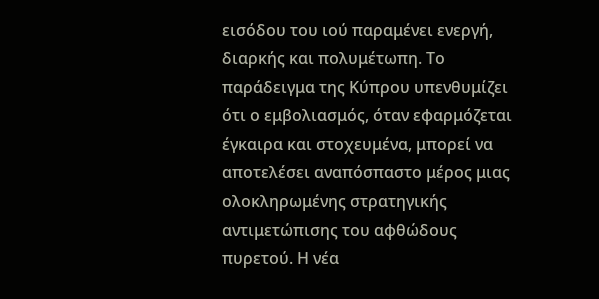εισόδου του ιού παραμένει ενεργή, διαρκής και πολυμέτωπη. Το παράδειγμα της Κύπρου υπενθυμίζει ότι ο εμβολιασμός, όταν εφαρμόζεται έγκαιρα και στοχευμένα, μπορεί να αποτελέσει αναπόσπαστο μέρος μιας ολοκληρωμένης στρατηγικής αντιμετώπισης του αφθώδους πυρετού. Η νέα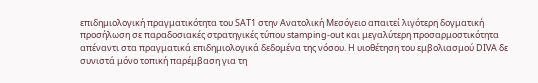επιδημιολογική πραγματικότητα του SAT1 στην Ανατολική Μεσόγειο απαιτεί λιγότερη δογματική προσήλωση σε παραδοσιακές στρατηγικές τύπου stamping-out και μεγαλύτερη προσαρμοστικότητα απέναντι στα πραγματικά επιδημιολογικά δεδομένα της νόσου. Η υιοθέτηση του εμβολιασμού DIVA δε συνιστά μόνο τοπική παρέμβαση για τη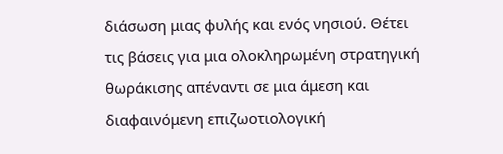διάσωση μιας φυλής και ενός νησιού. Θέτει τις βάσεις για μια ολοκληρωμένη στρατηγική θωράκισης απέναντι σε μια άμεση και διαφαινόμενη επιζωοτιολογική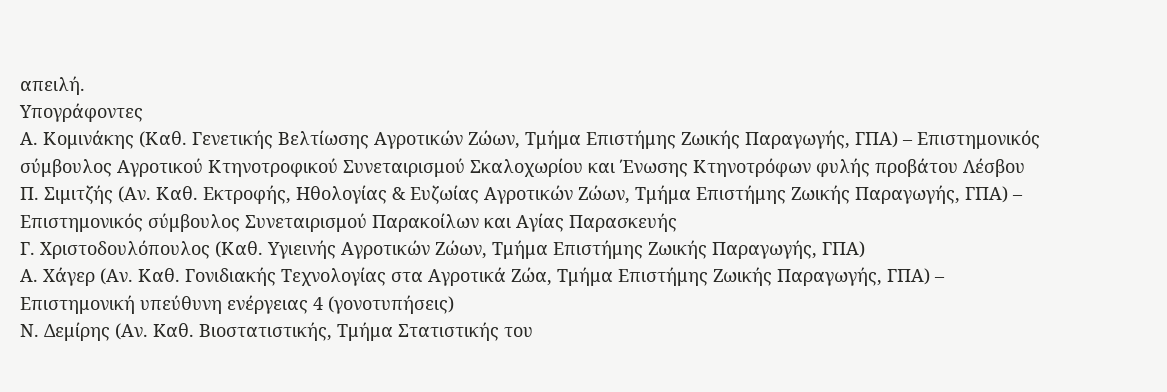απειλή.
Υπογράφοντες
Α. Κομινάκης (Καθ. Γενετικής Βελτίωσης Αγροτικών Ζώων, Τμήμα Επιστήμης Ζωικής Παραγωγής, ΓΠΑ) – Επιστημονικός σύμβουλος Αγροτικού Κτηνοτροφικού Συνεταιρισμού Σκαλοχωρίου και Ένωσης Κτηνοτρόφων φυλής προβάτου Λέσβου
Π. Σιμιτζής (Αν. Καθ. Εκτροφής, Ηθολογίας & Ευζωίας Αγροτικών Ζώων, Τμήμα Επιστήμης Ζωικής Παραγωγής, ΓΠΑ) – Επιστημονικός σύμβουλος Συνεταιρισμού Παρακοίλων και Αγίας Παρασκευής
Γ. Χριστοδουλόπουλος (Καθ. Υγιεινής Αγροτικών Ζώων, Τμήμα Επιστήμης Ζωικής Παραγωγής, ΓΠΑ)
Α. Χάγερ (Αν. Καθ. Γονιδιακής Τεχνολογίας στα Αγροτικά Ζώα, Τμήμα Επιστήμης Ζωικής Παραγωγής, ΓΠΑ) – Επιστημονική υπεύθυνη ενέργειας 4 (γονοτυπήσεις)
Ν. Δεμίρης (Αν. Kαθ. Βιοστατιστικής, Τμήμα Στατιστικής του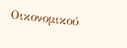Οικονομικού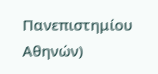Πανεπιστημίου Αθηνών)